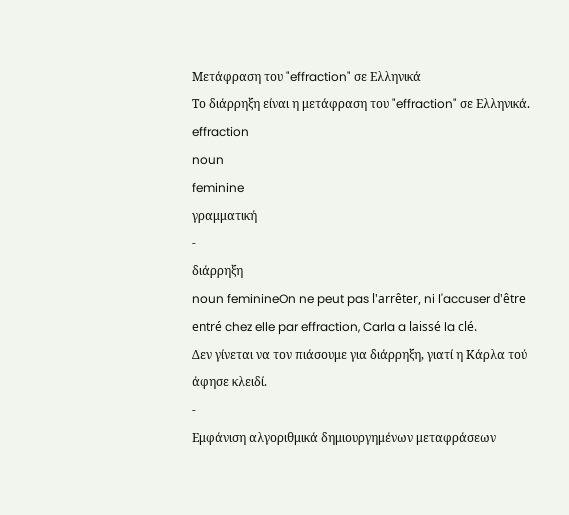Μετάφραση του "effraction" σε Ελληνικά
Το διάρρηξη είναι η μετάφραση του "effraction" σε Ελληνικά.
effraction
noun
feminine
γραμματική
-
διάρρηξη
noun feminineOn ne peut pas l'arrêter, ni l'accuser d'être entré chez elle par effraction, Carla a laissé la clé.
Δεν γίνεται να τον πιάσουμε για διάρρηξη, γιατί η Κάρλα τού άφησε κλειδί.
-
Εμφάνιση αλγοριθμικά δημιουργημένων μεταφράσεων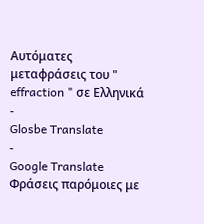Αυτόματες μεταφράσεις του " effraction " σε Ελληνικά
-
Glosbe Translate
-
Google Translate
Φράσεις παρόμοιες με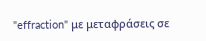"effraction" με μεταφράσεις σε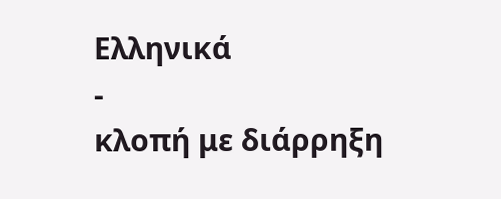Ελληνικά
-
κλοπή με διάρρηξη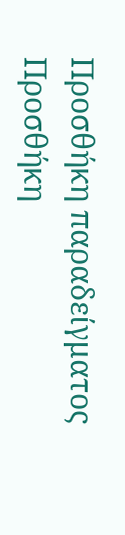Προσθήκη παραδείγματος
Προσθήκη